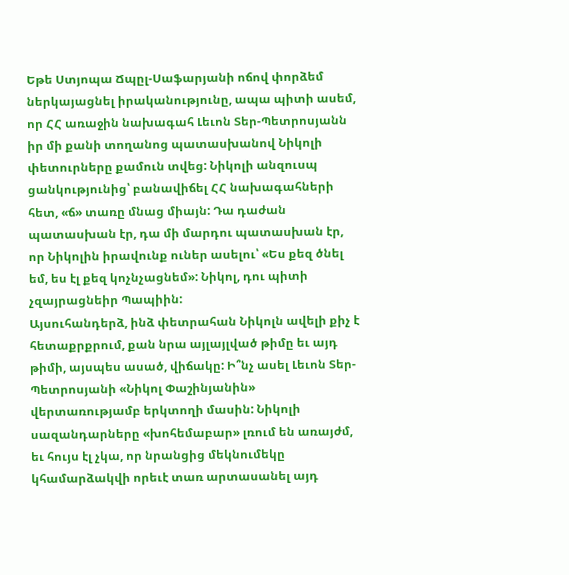Եթե Ստյոպա Ճպըլ-Սաֆարյանի ոճով փորձեմ ներկայացնել իրականությունը, ապա պիտի ասեմ, որ ՀՀ առաջին նախագահ Լեւոն Տեր-Պետրոսյանն իր մի քանի տողանոց պատասխանով Նիկոլի փետուրները քամուն տվեց: Նիկոլի անզուսպ ցանկությունից՝ բանավիճել ՀՀ նախագահների հետ, «ճ» տառը մնաց միայն: Դա դաժան պատասխան էր, դա մի մարդու պատասխան էր, որ Նիկոլին իրավունք ուներ ասելու՝ «Ես քեզ ծնել եմ, ես էլ քեզ կոչնչացնեմ»: Նիկոլ, դու պիտի չզայրացնեիր Պապիին:
Այսուհանդերձ, ինձ փետրահան Նիկոլն ավելի քիչ է հետաքրքրում, քան նրա այլայլված թիմը եւ այդ թիմի, այսպես ասած, վիճակը: Ի՞նչ ասել Լեւոն Տեր-Պետրոսյանի «Նիկոլ Փաշինյանին» վերտառությամբ երկտողի մասին: Նիկոլի սազանդարները «խոհեմաբար» լռում են առայժմ, եւ հույս էլ չկա, որ նրանցից մեկնումեկը կհամարձակվի որեւէ տառ արտասանել այդ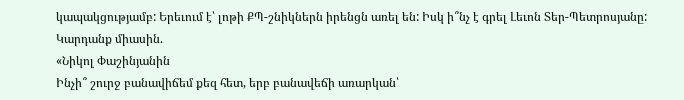կապակցությամբ: Երեւում է՝ լոթի ՔՊ-շնիկներն իրենցն առել են: Իսկ ի՞նչ է գրել Լեւոն Տեր-Պետրոսյանը: Կարդանք միասին.
«Նիկոլ Փաշինյանին
Ինչի՞ շուրջ բանավիճեմ քեզ հետ, երբ բանավեճի առարկան՝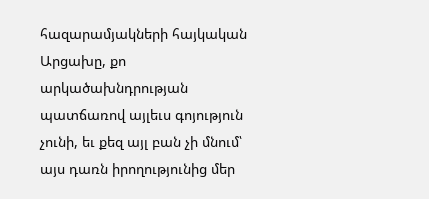հազարամյակների հայկական Արցախը, քո արկածախնդրության պատճառով այլեւս գոյություն չունի, եւ քեզ այլ բան չի մնում՝ այս դառն իրողությունից մեր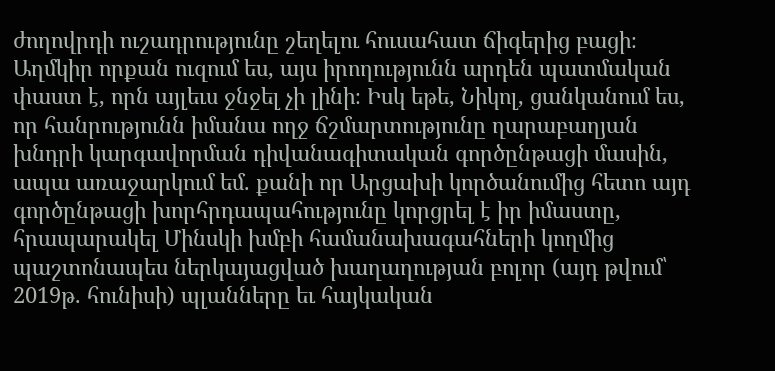ժողովրդի ուշադրությունը շեղելու հուսահատ ճիգերից բացի։ Աղմկիր որքան ուզում ես, այս իրողությունն արդեն պատմական փաստ է, որն այլեւս ջնջել չի լինի։ Իսկ եթե, Նիկոլ, ցանկանում ես, որ հանրությունն իմանա ողջ ճշմարտությունը ղարաբաղյան խնդրի կարգավորման դիվանագիտական գործընթացի մասին, ապա առաջարկում եմ. քանի որ Արցախի կործանումից հետո այդ գործընթացի խորհրդապահությունը կորցրել է իր իմաստը, հրապարակել Մինսկի խմբի համանախագահների կողմից պաշտոնապես ներկայացված խաղաղության բոլոր (այդ թվում՝ 2019թ. հունիսի) պլանները եւ հայկական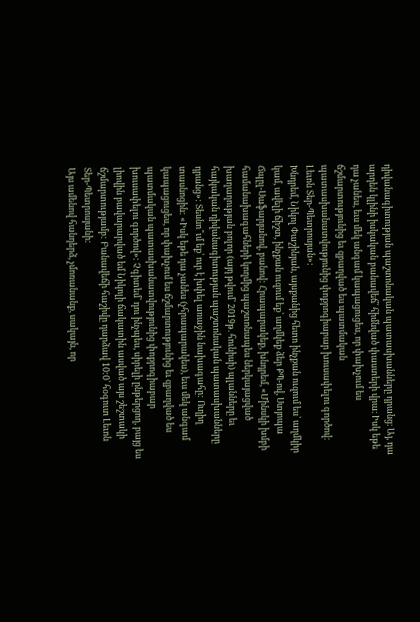դիվանագիտության պաշտոնական պատասխանները դրանց։ Այ, դա արդեն կլինի իսկական բանավեճ՝ հիմնված փաստերի վրա։ Իսկ եթե դա չանես, եւս մեկ անգամ կապացուցես, որ փախչում ես ճշմարտությունից եւ զբաղված ես պատմական պատասխանատվությունից փոքրոգիաբար խուսափելու գործով։
Լեւոն Տեր-Պետրոսյան»:
Խնդրեմ, Նիկոլ Փաշինյան, այսքանից հետո ինչքան ուզում ես՝ աղմկիր կամ, ավելի ճիշտ, ինչքան ուզում եք՝ աղմկեք ձեր ՔՊ-ով, Ստյոպա Ճպըլ-Սաֆարյանով, բանով: Հրապարակեք, խնդրեմ, «Մինսկի խմբի համանախագահների կողմից պաշտոնապես ներկայացված խաղաղության բոլոր (այդ թվում՝ 2019թ. հունիսի) պլանները եւ հայկական դիվանագիտության պաշտոնական պատասխանները դրանց»: Տեսնո՞ւմ եք՝ ուր է խփել առաջին նախագահը: Ուղիղ տասնոցին: «Իսկ եթե դա չանես (չհրապարակես), եւս մեկ անգամ կապացուցես, որ փախչում ես ճշմարտությունից եւ զբաղված ես պատմական պատասխանատվությունից փոքրոգիաբար խուսափելու գործով»: Չգիտեմ՝ դու ինչպես, սիրելի ընթերցող, բայց ես լիովին բավարարված եմ Նիկոլի ճակատին ասված այս շեշտակի ճշմարտությամբ: Բանավեճի հաշիվը դարձավ 10:0՝ հօգուտ Լեւոն Տեր-Պետրոսյանի:
Այս ամենով հանդերձ, չմոռանանք, սակայն, որ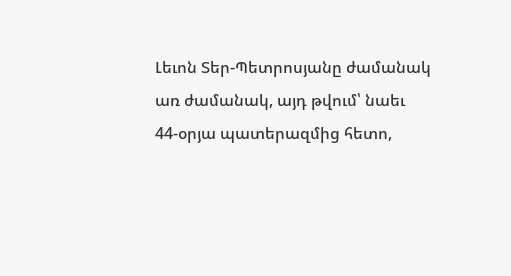Լեւոն Տեր-Պետրոսյանը ժամանակ առ ժամանակ, այդ թվում՝ նաեւ 44-օրյա պատերազմից հետո,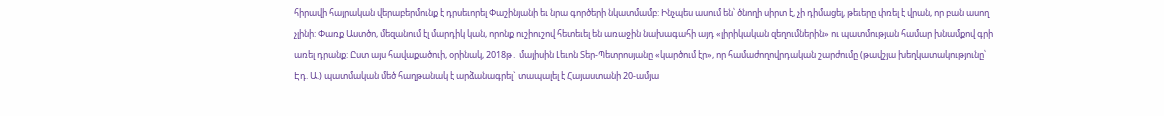հիրավի հայրական վերաբերմունք է դրսեւորել Փաշինյանի եւ նրա գործերի նկատմամբ: Ինչպես ասում են՝ ծնողի սիրտ է, չի դիմացել, թեւերը փռել է վրան, որ բան ասող չլինի: Փառք Աստծո, մեզանում էլ մարդիկ կան, որոնք ուշիուշով հետեւել են առաջին նախագահի այդ «լիրիկական զեղումներին» ու պատմության համար խնամքով գրի առել դրանք: Ըստ այս հավաքածուի, օրինակ, 2018թ․ մայիսին Լեւոն Տեր-Պետրոսյանը «կարծում էր», որ համաժողովրդական շարժումը (թավշյա խեղկատակությունը՝ Էդ. Ա.) պատմական մեծ հաղթանակ է արձանագրել` տապալել է Հայաստանի 20-ամյա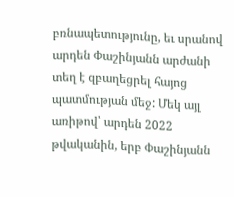բռնապետությունը, եւ սրանով արդեն Փաշինյանն արժանի տեղ է զբաղեցրել հայոց պատմության մեջ: Մեկ այլ առիթով՝ արդեն 2022 թվականին, երբ Փաշինյանն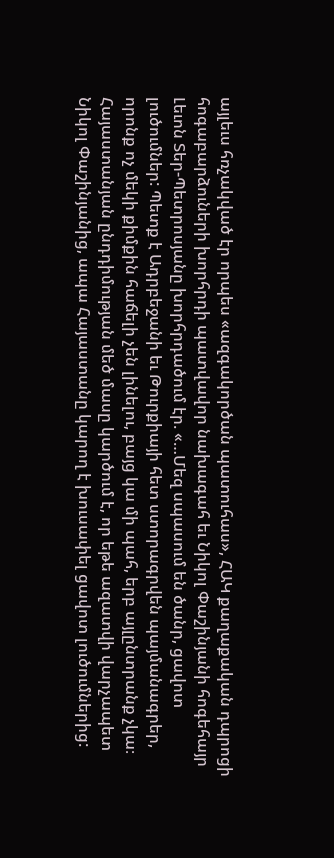այլեւս հռչակված էր որպես «ազգակործան պատուհաս», ՀԱԿ քաղաքական դպրոցի հոգաբարձուների խորհրդի պատվավոր նախագահ եւ Նիկոլ Փաշինյանի հոգեհայր Լեւոն Տեր-Պետրոսյանը խորհրդածում էր. «…Մեզ սպասում են ծանր, ցավոտ լուծումներ: Պետք է Ադրբեջանի եւ Թուրքիայի հետ ստորագրվեն պայմանագրեր, որոնք ոչ մեկի քիմքին հաճելի չեն լինելու, բայց կա մի պահ, երբ այլընտրանք չկա։ Հայաստանյան ընդդիմության մեծ մասը կարծում է, որ եթե ազատվի վարչապետ Նիկոլ Փաշինյանից, ապա Հայաստանը կարող է խուսափել ցավոտ լուծումներից: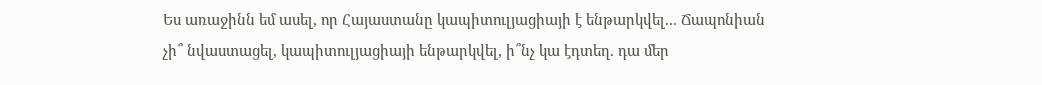Ես առաջինն եմ ասել, որ Հայաստանը կապիտուլյացիայի է ենթարկվել... Ճապոնիան չի՞ նվաստացել, կապիտուլյացիայի ենթարկվել, ի՞նչ կա էդտեղ. դա մեր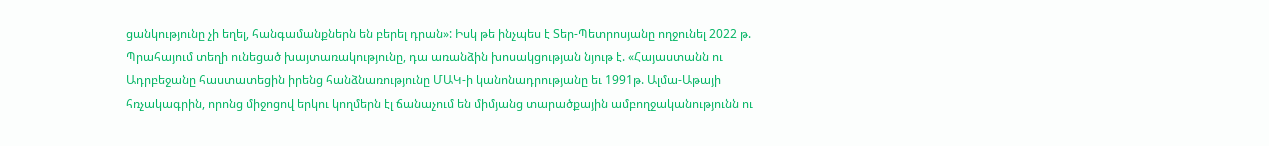ցանկությունը չի եղել, հանգամանքներն են բերել դրան»: Իսկ թե ինչպես է Տեր-Պետրոսյանը ողջունել 2022 թ. Պրահայում տեղի ունեցած խայտառակությունը, դա առանձին խոսակցության նյութ է. «Հայաստանն ու Ադրբեջանը հաստատեցին իրենց հանձնառությունը ՄԱԿ-ի կանոնադրությանը եւ 1991թ. Ալմա-Աթայի հռչակագրին, որոնց միջոցով երկու կողմերն էլ ճանաչում են միմյանց տարածքային ամբողջականությունն ու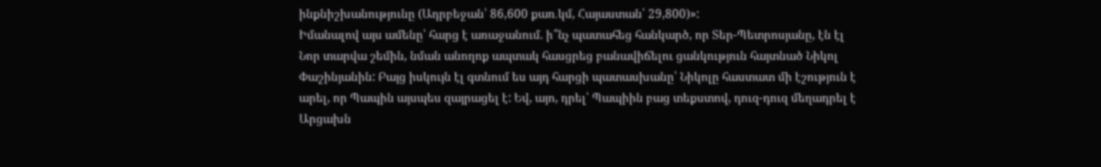ինքնիշխանությունը (Ադրբեջան՝ 86,600 քառ․կմ, Հայաստան՝ 29,800)»:
Իմանալով այս ամենը՝ հարց է առաջանում. ի՞նչ պատահեց հանկարծ, որ Տեր-Պետրոսյանը, էն էլ Նոր տարվա շեմին, նման անողոք ապտակ հասցրեց բանավիճելու ցանկություն հայտնած Նիկոլ Փաշինյանին: Բայց իսկույն էլ գտնում ես այդ հարցի պատասխանը՝ Նիկոլը հաստատ մի էշություն է արել, որ Պապին այսպես զայրացել է: Եվ, այո, դրել՝ Պապիին բաց տեքստով, դուզ-դուզ մեղադրել է Արցախն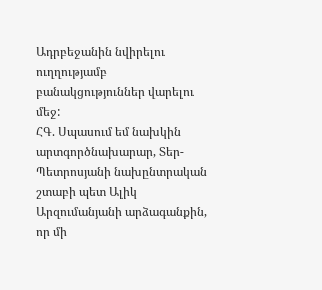Ադրբեջանին նվիրելու ուղղությամբ բանակցություններ վարելու մեջ:
ՀԳ. Սպասում եմ նախկին արտգործնախարար, Տեր-Պետրոսյանի նախընտրական շտաբի պետ Ալիկ Արզումանյանի արձագանքին, որ մի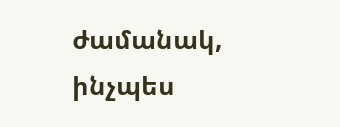ժամանակ, ինչպես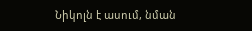Նիկոլն է ասում, նման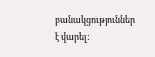բանակցություններ է վարել: